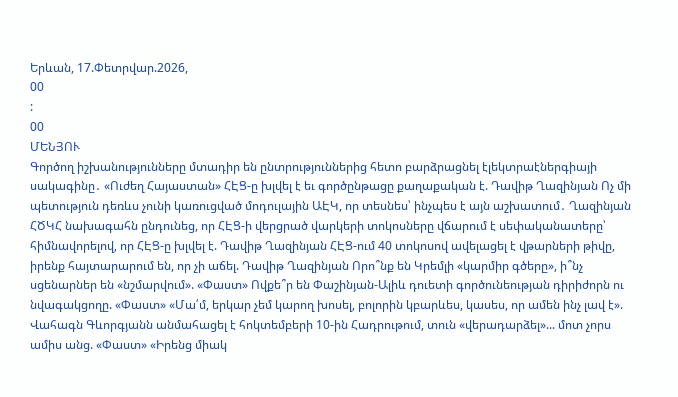Երևան, 17.Փետրվար.2026,
00
:
00
ՄԵՆՅՈՒ
Գործող իշխանությունները մտադիր են ընտրություններից հետո բարձրացնել էլեկտրաէներգիայի սակագինը․ «Ուժեղ Հայաստան» ՀԷՑ-ը խլվել է եւ գործընթացը քաղաքական է. Դավիթ Ղազինյան Ոչ մի պետություն դեռևս չունի կառուցված մոդուլային ԱԷԿ, որ տեսնես՝ ինչպես է այն աշխատում․ Ղազինյան ՀԾԿՀ նախագահն ընդունեց, որ ՀԷՑ-ի վերցրած վարկերի տոկոսները վճարում է սեփականատերը՝ հիմնավորելով, որ ՀԷՑ-ը խլվել է. Դավիթ Ղազինյան ՀԷՑ-ում 40 տոկոսով ավելացել է վթարների թիվը, իրենք հայտարարում են, որ չի աճել. Դավիթ Ղազինյան Որո՞նք են Կրեմլի «կարմիր գծերը», ի՞նչ սցենարներ են «նշմարվում». «Փաստ» Ովքե՞ր են Փաշինյան-Ալիև դուետի գործունեության դիրիժորն ու նվագակցողը. «Փաստ» «Մա՛մ, երկար չեմ կարող խոսել, բոլորին կբարևես, կասես, որ ամեն ինչ լավ է». Վահագն Գևորգյանն անմահացել է հոկտեմբերի 10-ին Հադրութում, տուն «վերադարձել»... մոտ չորս ամիս անց. «Փաստ» «Իրենց միակ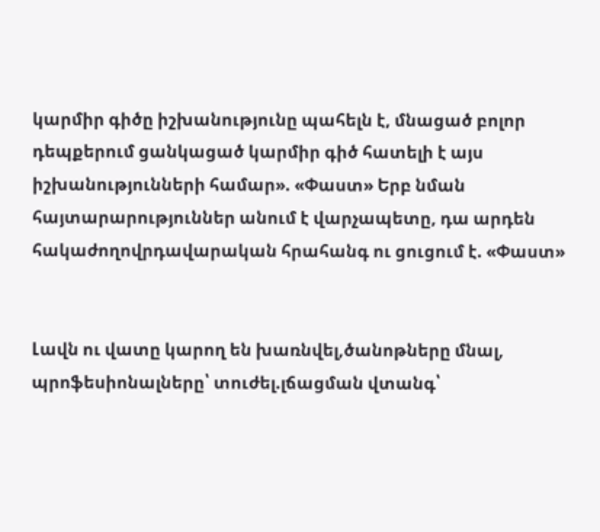կարմիր գիծը իշխանությունը պահելն է, մնացած բոլոր դեպքերում ցանկացած կարմիր գիծ հատելի է այս իշխանությունների համար». «Փաստ» Երբ նման հայտարարություններ անում է վարչապետը, դա արդեն հակաժողովրդավարական հրահանգ ու ցուցում է. «Փաստ»


Լավն ու վատը կարող են խառնվել,ծանոթները մնալ, պրոֆեսիոնալները՝ տուժել.լճացման վտանգ՝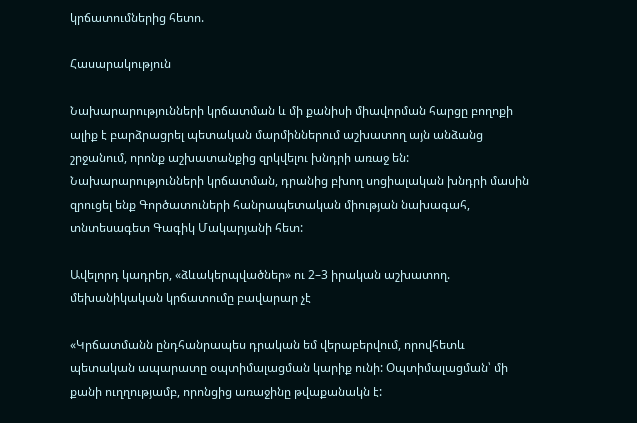կրճատումներից հետո.

Հասարակություն

Նախարարությունների կրճատման և մի քանիսի միավորման հարցը բողոքի ալիք է բարձրացրել պետական մարմիններում աշխատող այն անձանց շրջանում, որոնք աշխատանքից զրկվելու խնդրի առաջ են: Նախարարությունների կրճատման, դրանից բխող սոցիալական խնդրի մասին զրուցել ենք Գործատուների հանրապետական միության նախագահ, տնտեսագետ Գագիկ Մակարյանի հետ:

Ավելորդ կադրեր, «ձևակերպվածներ» ու 2–3 իրական աշխատող. մեխանիկական կրճատումը բավարար չէ

«Կրճատմանն ընդհանրապես դրական եմ վերաբերվում, որովհետև պետական ապարատը օպտիմալացման կարիք ունի: Օպտիմալացման՝ մի քանի ուղղությամբ, որոնցից առաջինը թվաքանակն է: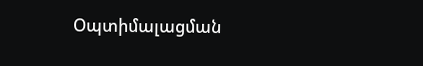Օպտիմալացման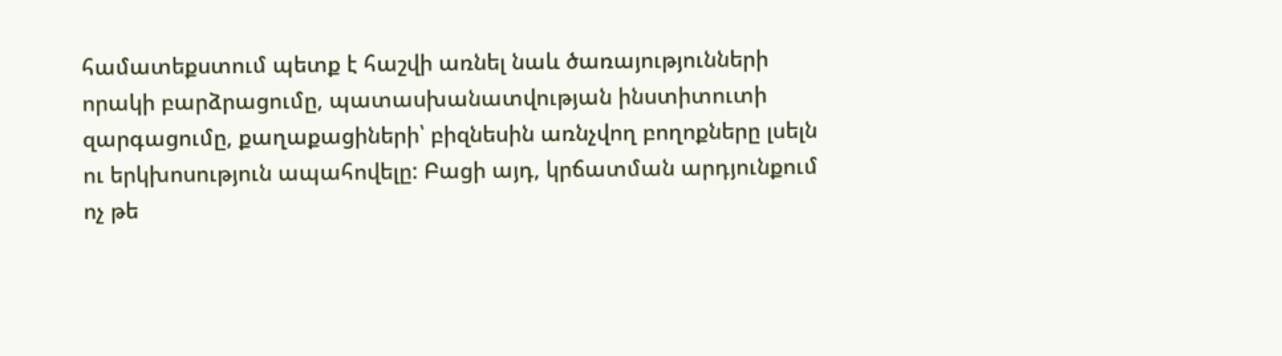համատեքստում պետք է հաշվի առնել նաև ծառայությունների որակի բարձրացումը, պատասխանատվության ինստիտուտի զարգացումը, քաղաքացիների՝ բիզնեսին առնչվող բողոքները լսելն ու երկխոսություն ապահովելը: Բացի այդ, կրճատման արդյունքում ոչ թե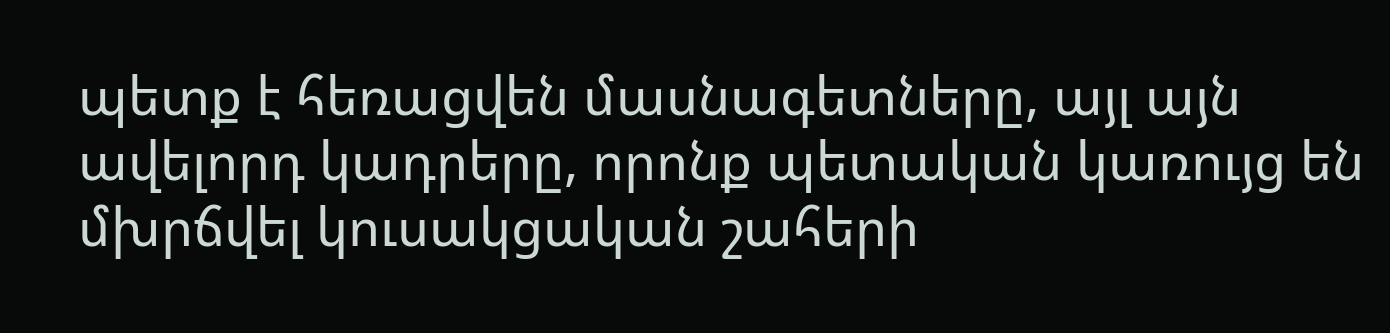պետք է հեռացվեն մասնագետները, այլ այն ավելորդ կադրերը, որոնք պետական կառույց են մխրճվել կուսակցական շահերի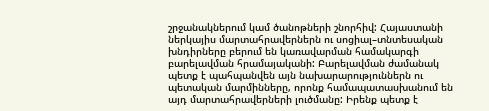շրջանակներում կամ ծանոթների շնորհիվ: Հայաստանի ներկայիս մարտահրավերներն ու սոցիալ–տնտեսական խնդիրները բերում են կառավարման համակարգի բարելավման հրամայականի: Բարելավման ժամանակ պետք է պահպանվեն այն նախարարություններն ու պետական մարմինները, որոնք համապատասխանում են այդ մարտահրավերների լուծմանը: Իրենք պետք է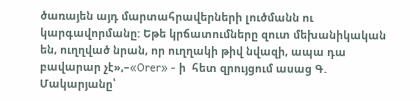ծառայեն այդ մարտահրավերների լուծմանն ու կարգավորմանը: Եթե կրճատումները զուտ մեխանիկական են, ուղղված նրան, որ ուղղակի թիվ նվազի, ապա դա բավարար չէ»,–«Orer» - ի  հետ զրույցում ասաց Գ. Մակարյանը՝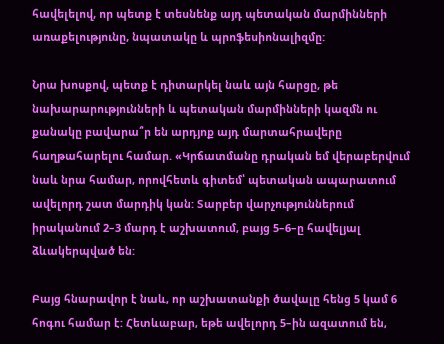հավելելով, որ պետք է տեսնենք այդ պետական մարմինների առաքելությունը, նպատակը և պրոֆեսիոնալիզմը:

Նրա խոսքով, պետք է դիտարկել նաև այն հարցը, թե նախարարությունների և պետական մարմինների կազմն ու քանակը բավարա՞ր են արդյոք այդ մարտահրավերը հաղթահարելու համար. «Կրճատմանը դրական եմ վերաբերվում նաև նրա համար, որովհետև գիտեմ՝ պետական ապարատում ավելորդ շատ մարդիկ կան: Տարբեր վարչություններում իրականում 2–3 մարդ է աշխատում, բայց 5–6–ը հավելյալ ձևակերպված են:

Բայց հնարավոր է նաև, որ աշխատանքի ծավալը հենց 5 կամ 6 հոգու համար է: Հետևաբար, եթե ավելորդ 5–ին ազատում են,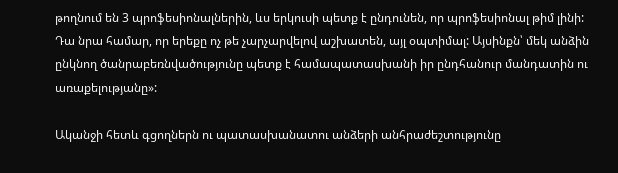թողնում են 3 պրոֆեսիոնալներին, ևս երկուսի պետք է ընդունեն, որ պրոֆեսիոնալ թիմ լինի: Դա նրա համար, որ երեքը ոչ թե չարչարվելով աշխատեն, այլ օպտիմալ: Այսինքն՝ մեկ անձին ընկնող ծանրաբեռնվածությունը պետք է համապատասխանի իր ընդհանուր մանդատին ու առաքելությանը»:

Ականջի հետև գցողներն ու պատասխանատու անձերի անհրաժեշտությունը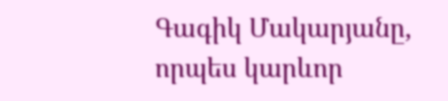Գագիկ Մակարյանը, որպես կարևոր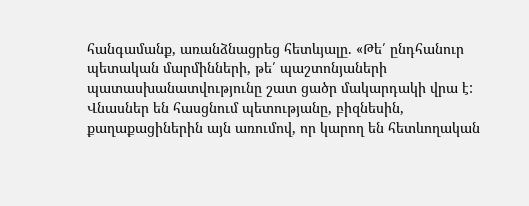հանգամանք, առանձնացրեց հետևյալը. «Թե՛ ընդհանուր պետական մարմինների, թե՛ պաշտոնյաների պատասխանատվությունը շատ ցածր մակարդակի վրա է: Վնասներ են հասցնում պետությանը, բիզնեսին, քաղաքացիներին այն առումով, որ կարող են հետևողական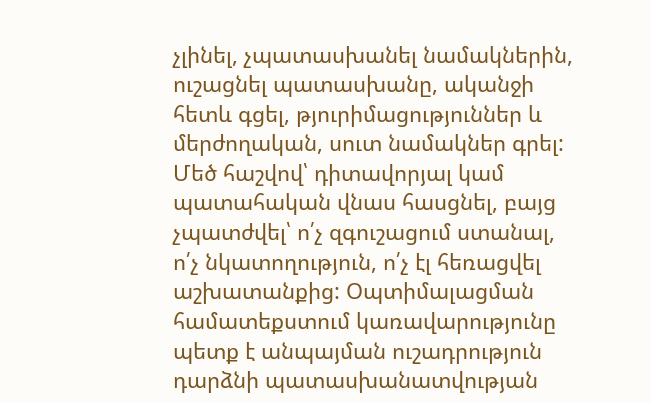չլինել, չպատասխանել նամակներին, ուշացնել պատասխանը, ականջի հետև գցել, թյուրիմացություններ և մերժողական, սուտ նամակներ գրել: Մեծ հաշվով՝ դիտավորյալ կամ պատահական վնաս հասցնել, բայց չպատժվել՝ ո՛չ զգուշացում ստանալ, ո՛չ նկատողություն, ո՛չ էլ հեռացվել աշխատանքից: Օպտիմալացման համատեքստում կառավարությունը պետք է անպայման ուշադրություն դարձնի պատասխանատվության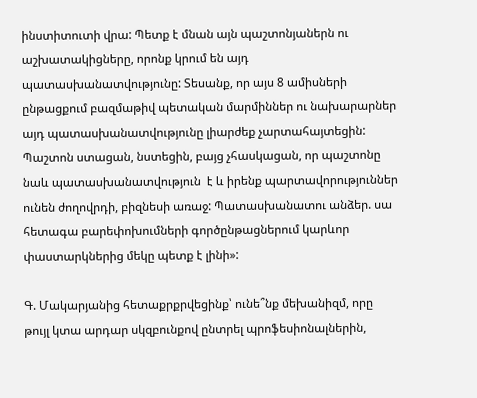ինստիտուտի վրա: Պետք է մնան այն պաշտոնյաներն ու աշխատակիցները, որոնք կրում են այդ պատասխանատվությունը: Տեսանք, որ այս 8 ամիսների ընթացքում բազմաթիվ պետական մարմիններ ու նախարարներ այդ պատասխանատվությունը լիարժեք չարտահայտեցին: Պաշտոն ստացան, նստեցին, բայց չհասկացան, որ պաշտոնը նաև պատասխանատվություն  է և իրենք պարտավորություններ ունեն ժողովրդի, բիզնեսի առաջ: Պատասխանատու անձեր. սա հետագա բարեփոխումների գործընթացներում կարևոր փաստարկներից մեկը պետք է լինի»:

Գ. Մակարյանից հետաքրքրվեցինք՝ ունե՞նք մեխանիզմ, որը թույլ կտա արդար սկզբունքով ընտրել պրոֆեսիոնալներին,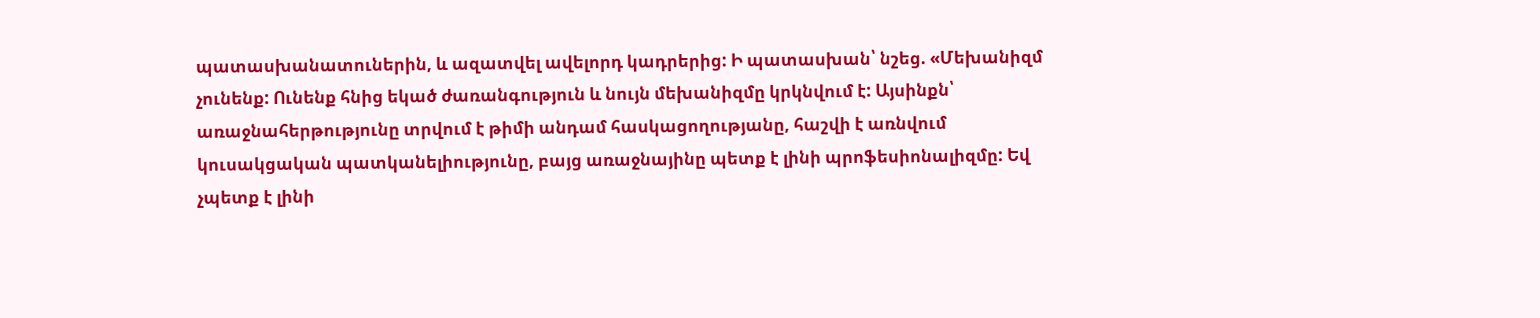պատասխանատուներին, և ազատվել ավելորդ կադրերից: Ի պատասխան՝ նշեց. «Մեխանիզմ չունենք: Ունենք հնից եկած ժառանգություն և նույն մեխանիզմը կրկնվում է: Այսինքն՝ առաջնահերթությունը տրվում է թիմի անդամ հասկացողությանը, հաշվի է առնվում կուսակցական պատկանելիությունը, բայց առաջնայինը պետք է լինի պրոֆեսիոնալիզմը: Եվ չպետք է լինի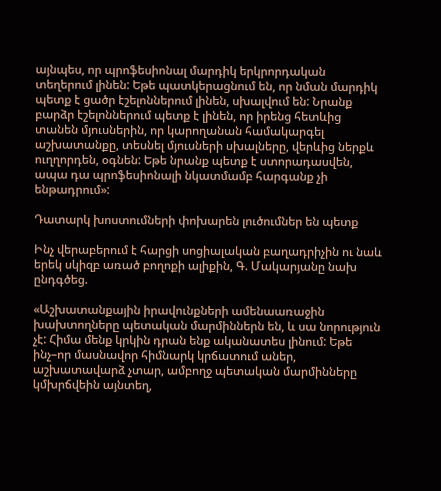այնպես, որ պրոֆեսիոնալ մարդիկ երկրորդական տեղերում լինեն: Եթե պատկերացնում են, որ նման մարդիկ պետք է ցածր էշելոններում լինեն, սխալվում են: Նրանք բարձր էշելոններում պետք է լինեն, որ իրենց հետևից տանեն մյուսներին, որ կարողանան համակարգել աշխատանքը, տեսնել մյուսների սխալները, վերևից ներքև ուղղորդեն, օգնեն: Եթե նրանք պետք է ստորադասվեն, ապա դա պրոֆեսիոնալի նկատմամբ հարգանք չի ենթադրում»:

Դատարկ խոստումների փոխարեն լուծումներ են պետք

Ինչ վերաբերում է հարցի սոցիալական բաղադրիչին ու նաև երեկ սկիզբ առած բողոքի ալիքին, Գ. Մակարյանը նախ ընդգծեց.

«Աշխատանքային իրավունքների ամենաառաջին խախտողները պետական մարմիններն են, և սա նորություն չէ: Հիմա մենք կրկին դրան ենք ականատես լինում: Եթե ինչ–որ մասնավոր հիմնարկ կրճատում աներ, աշխատավարձ չտար, ամբողջ պետական մարմինները կմխրճվեին այնտեղ,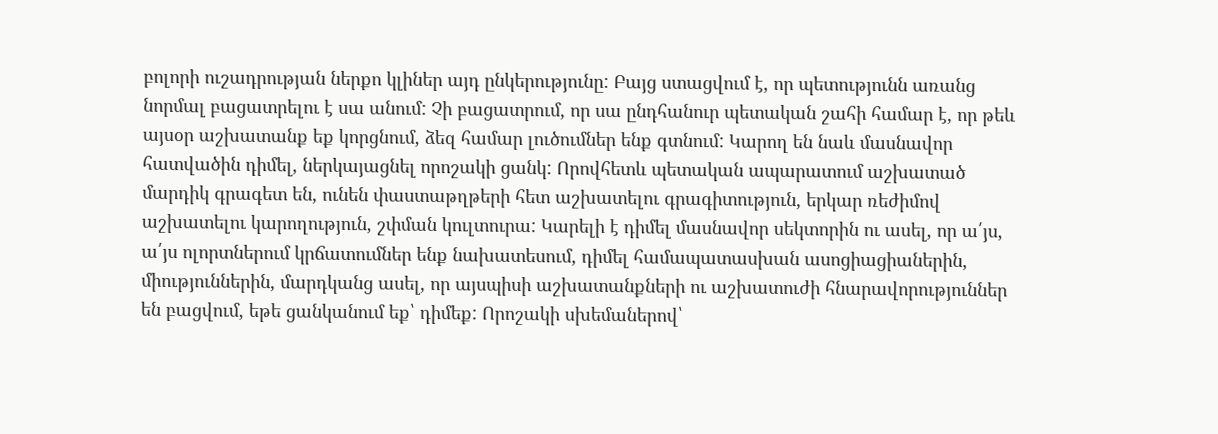բոլորի ուշադրության ներքո կլիներ այդ ընկերությունը: Բայց ստացվում է, որ պետությունն առանց նորմալ բացատրելու է սա անում: Չի բացատրում, որ սա ընդհանուր պետական շահի համար է, որ թեև այսօր աշխատանք եք կորցնում, ձեզ համար լուծումներ ենք գտնում: Կարող են նաև մասնավոր հատվածին դիմել, ներկայացնել որոշակի ցանկ: Որովհետև պետական ապարատում աշխատած մարդիկ գրագետ են, ունեն փաստաթղթերի հետ աշխատելու գրագիտություն, երկար ռեժիմով աշխատելու կարողություն, շփման կուլտուրա: Կարելի է դիմել մասնավոր սեկտորին ու ասել, որ ա՛յս, ա՛յս ոլորտներում կրճատումներ ենք նախատեսում, դիմել համապատասխան ասոցիացիաներին, միություններին, մարդկանց ասել, որ այսպիսի աշխատանքների ու աշխատուժի հնարավորություններ են բացվում, եթե ցանկանում եք՝ դիմեք: Որոշակի սխեմաներով՝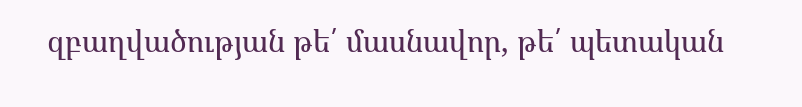զբաղվածության թե՛ մասնավոր, թե՛ պետական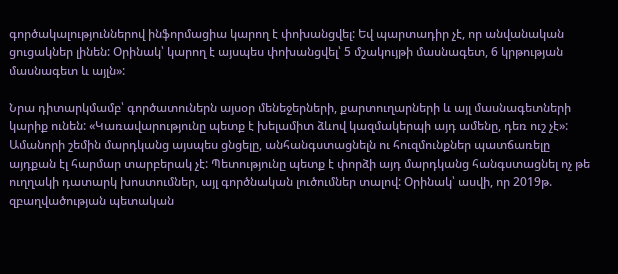գործակալություններով ինֆորմացիա կարող է փոխանցվել: Եվ պարտադիր չէ, որ անվանական ցուցակներ լինեն: Օրինակ՝ կարող է այսպես փոխանցվել՝ 5 մշակույթի մասնագետ, 6 կրթության մասնագետ և այլն»:

Նրա դիտարկմամբ՝ գործատուներն այսօր մենեջերների, քարտուղարների և այլ մասնագետների կարիք ունեն: «Կառավարությունը պետք է խելամիտ ձևով կազմակերպի այդ ամենը, դեռ ուշ չէ»: Ամանորի շեմին մարդկանց այսպես ցնցելը, անհանգստացնելն ու հուզմունքներ պատճառելը այդքան էլ հարմար տարբերակ չէ: Պետությունը պետք է փորձի այդ մարդկանց հանգստացնել ոչ թե ուղղակի դատարկ խոստումներ, այլ գործնական լուծումներ տալով: Օրինակ՝ ասվի, որ 2019թ. զբաղվածության պետական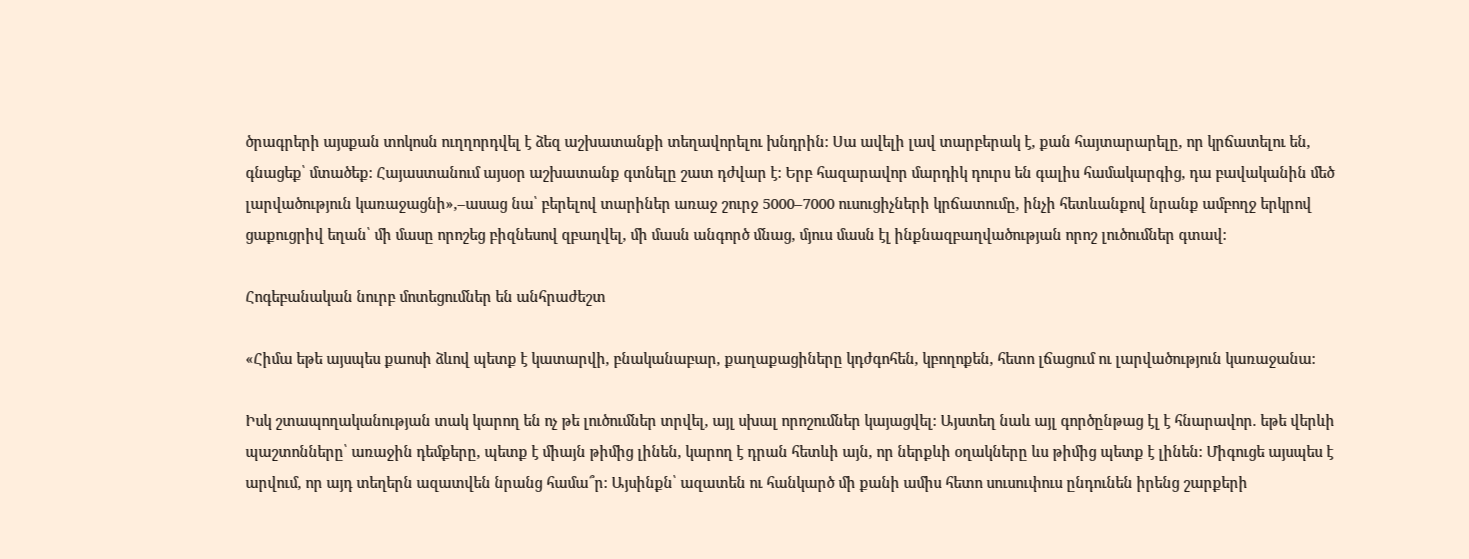ծրագրերի այսքան տոկոսն ուղղորդվել է ձեզ աշխատանքի տեղավորելու խնդրին: Սա ավելի լավ տարբերակ է, քան հայտարարելը, որ կրճատելու են, գնացեք՝ մտածեք: Հայաստանում այսօր աշխատանք գտնելը շատ դժվար է: Երբ հազարավոր մարդիկ դուրս են գալիս համակարգից, դա բավականին մեծ լարվածություն կառաջացնի»,–ասաց նա՝ բերելով տարիներ առաջ շուրջ 5000–7000 ուսուցիչների կրճատումը, ինչի հետևանքով նրանք ամբողջ երկրով ցաքուցրիվ եղան՝ մի մասը որոշեց բիզնեսով զբաղվել, մի մասն անգործ մնաց, մյուս մասն էլ ինքնազբաղվածության որոշ լուծումներ գտավ:

Հոգեբանական նուրբ մոտեցումներ են անհրաժեշտ

«Հիմա եթե այսպես քաոսի ձևով պետք է կատարվի, բնականաբար, քաղաքացիները կդժգոհեն, կբողոքեն, հետո լճացում ու լարվածություն կառաջանա:

Իսկ շտապողականության տակ կարող են ոչ թե լուծումներ տրվել, այլ սխալ որոշումներ կայացվել: Այստեղ նաև այլ գործընթաց էլ է հնարավոր. եթե վերևի պաշտոնները՝ առաջին դեմքերը, պետք է միայն թիմից լինեն, կարող է դրան հետևի այն, որ ներքևի օղակները ևս թիմից պետք է լինեն: Միգուցե այսպես է արվում, որ այդ տեղերն ազատվեն նրանց համա՞ր: Այսինքն՝ ազատեն ու հանկարծ մի քանի ամիս հետո սուսուփուս ընդունեն իրենց շարքերի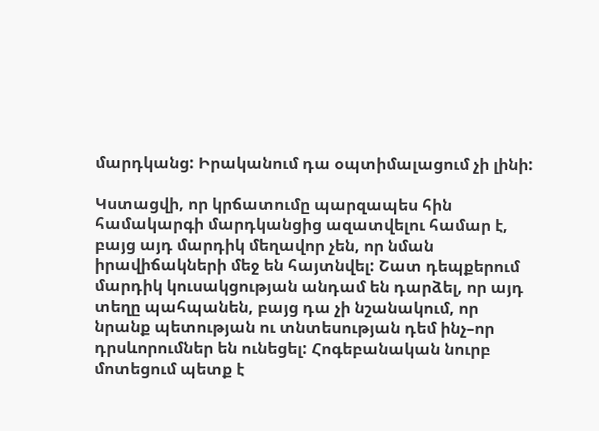մարդկանց: Իրականում դա օպտիմալացում չի լինի:

Կստացվի, որ կրճատումը պարզապես հին համակարգի մարդկանցից ազատվելու համար է, բայց այդ մարդիկ մեղավոր չեն, որ նման իրավիճակների մեջ են հայտնվել: Շատ դեպքերում մարդիկ կուսակցության անդամ են դարձել, որ այդ տեղը պահպանեն, բայց դա չի նշանակում, որ նրանք պետության ու տնտեսության դեմ ինչ–որ դրսևորումներ են ունեցել: Հոգեբանական նուրբ մոտեցում պետք է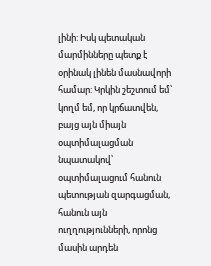լինի: Իսկ պետական մարմինները պետք է օրինակ լինեն մասնավորի համար: Կրկին շեշտում եմ՝ կողմ եմ, որ կրճատվեն, բայց այն միայն օպտիմալացման նպատակով՝ օպտիմալացում հանուն պետության զարգացման, հանուն այն ուղղությունների, որոնց մասին արդեն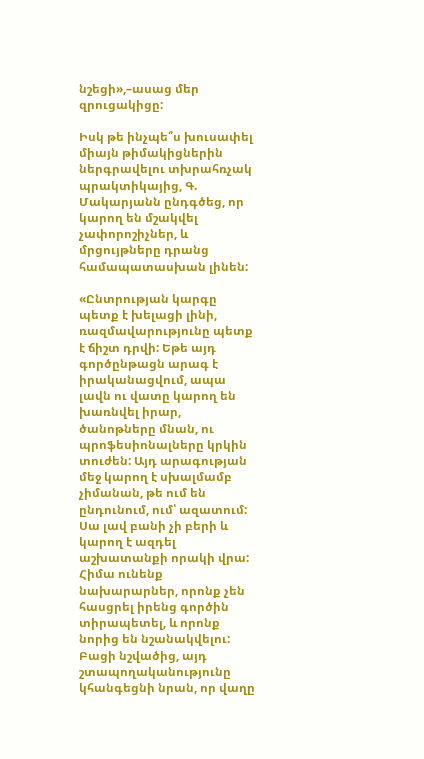նշեցի»,–ասաց մեր զրուցակիցը:

Իսկ թե ինչպե՞ս խուսափել միայն թիմակիցներին ներգրավելու տխրահռչակ պրակտիկայից, Գ. Մակարյանն ընդգծեց, որ կարող են մշակվել չափորոշիչներ, և մրցույթները դրանց համապատասխան լինեն:

«Ընտրության կարգը պետք է խելացի լինի, ռազմավարությունը պետք  է ճիշտ դրվի: Եթե այդ գործընթացն արագ է իրականացվում, ապա լավն ու վատը կարող են խառնվել իրար, ծանոթները մնան, ու պրոֆեսիոնալները կրկին տուժեն: Այդ արագության մեջ կարող է սխալմամբ չիմանան, թե ում են ընդունում, ում՝ ազատում: Սա լավ բանի չի բերի և կարող է ազդել աշխատանքի որակի վրա: Հիմա ունենք նախարարներ, որոնք չեն հասցրել իրենց գործին տիրապետել, և որոնք նորից են նշանակվելու: Բացի նշվածից, այդ շտապողականությունը կհանգեցնի նրան, որ վաղը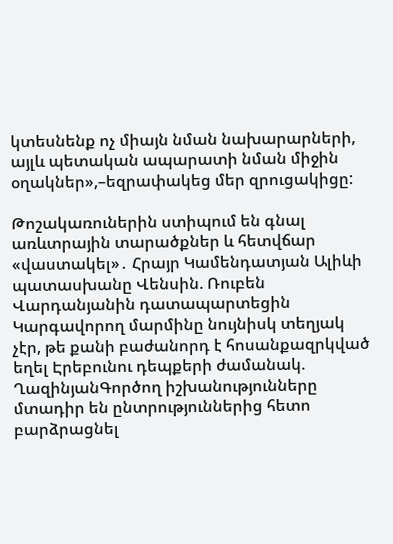կտեսնենք ոչ միայն նման նախարարների, այլև պետական ապարատի նման միջին օղակներ»,–եզրափակեց մեր զրուցակիցը:

Թոշակառուներին ստիպում են գնալ առևտրային տարածքներ և հետվճար «վաստակել»․ Հրայր Կամենդատյան Ալիևի պատասխանը Վենսին. Ռուբեն Վարդանյանին դատապարտեցին Կարգավորող մարմինը նույնիսկ տեղյակ չէր, թե քանի բաժանորդ է հոսանքազրկված եղել Էրեբունու դեպքերի ժամանակ. ՂազինյանԳործող իշխանությունները մտադիր են ընտրություններից հետո բարձրացնել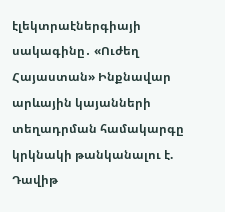էլեկտրաէներգիայի սակագինը․ «Ուժեղ Հայաստան» Ինքնավար արևային կայանների տեղադրման համակարգը կրկնակի թանկանալու է. Դավիթ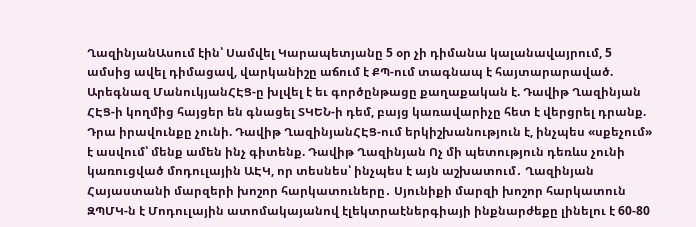ՂազինյանԱսում էին՝ Սամվել Կարապետյանը 5 օր չի դիմանա կալանավայրում, 5 ամսից ավել դիմացավ, վարկանիշը աճում է ՔՊ-ում տագնապ է հայտարարաված. Արեգնազ ՄանուկյանՀԷՑ-ը խլվել է եւ գործընթացը քաղաքական է. Դավիթ Ղազինյան ՀԷՑ-ի կողմից հայցեր են գնացել ՏԿԵՆ-ի դեմ, բայց կառավարիչը հետ է վերցրել դրանք. Դրա իրավունքը չունի. Դավիթ ՂազինյանՀԷՑ-ում երկիշխանություն է, ինչպես «սքեչում» է ասվում՝ մենք ամեն ինչ գիտենք. Դավիթ Ղազինյան Ոչ մի պետություն դեռևս չունի կառուցված մոդուլային ԱԷԿ, որ տեսնես՝ ինչպես է այն աշխատում․ Ղազինյան Հայաստանի մարզերի խոշոր հարկատուները․ Սյունիքի մարզի խոշոր հարկատուն ԶՊՄԿ-ն է Մոդուլային ատոմակայանով էլեկտրաէներգիայի ինքնարժեքը լինելու է 60-80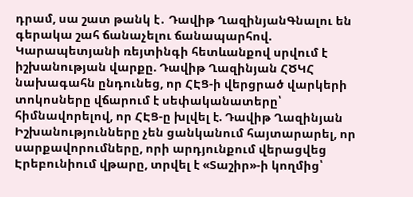դրամ, սա շատ թանկ է․ Դավիթ ՂազինյանԳնալու են գերակա շահ ճանաչելու ճանապարհով. Կարապետյանի ռեյտինգի հետևանքով սրվում է իշխանության վարքը. Դավիթ Ղազինյան ՀԾԿՀ նախագահն ընդունեց, որ ՀԷՑ-ի վերցրած վարկերի տոկոսները վճարում է սեփականատերը՝ հիմնավորելով, որ ՀԷՑ-ը խլվել է. Դավիթ Ղազինյան Իշխանությունները չեն ցանկանում հայտարարել, որ սարքավորումները, որի արդյունքում վերացվեց Էրեբունիում վթարը, տրվել է «Տաշիր»-ի կողմից՝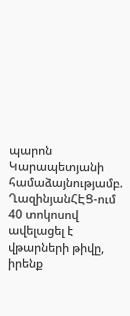պարոն Կարապետյանի համաձայնությամբ. ՂազինյանՀԷՑ-ում 40 տոկոսով ավելացել է վթարների թիվը, իրենք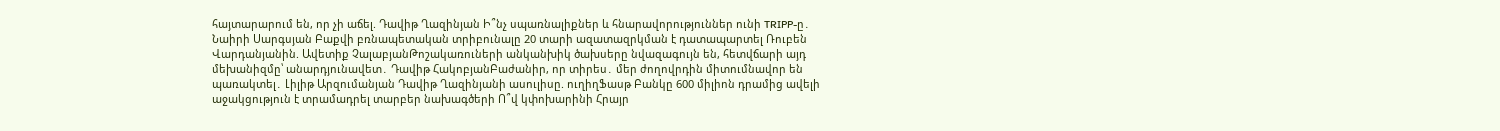հայտարարում են, որ չի աճել. Դավիթ Ղազինյան Ի՞նչ սպառնալիքներ և հնարավորություններ ունի TRIPP-ը․ Նաիրի Սարգսյան Բաքվի բռնապետական տրիբունալը 20 տարի ազատազրկման է դատապարտել Ռուբեն Վարդանյանին. Ավետիք ՉալաբյանԹոշակառուների անկանխիկ ծախսերը նվազագույն են, հետվճարի այդ մեխանիզմը՝ անարդյունավետ․ Դավիթ ՀակոբյանԲաժանիր, որ տիրես․ մեր ժողովրդին միտումնավոր են պառակտել․ Լիլիթ Արզումանյան Դավիթ Ղազինյանի ասուլիսը. ուղիղՖասթ Բանկը 600 միլիոն դրամից ավելի աջակցություն է տրամադրել տարբեր նախագծերի Ո՞վ կփոխարինի Հրայր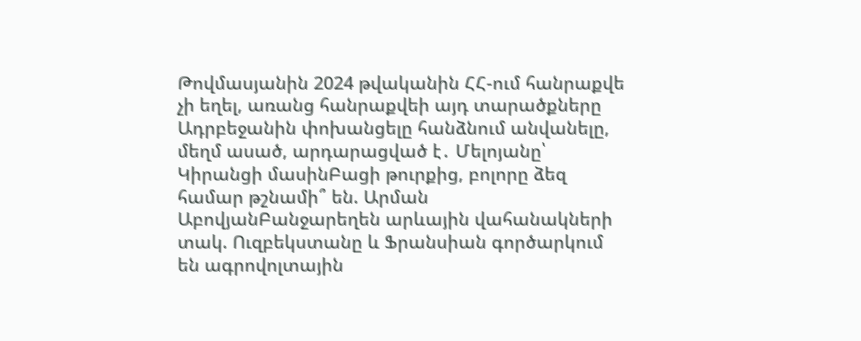Թովմասյանին 2024 թվականին ՀՀ-ում հանրաքվե չի եղել, առանց հանրաքվեի այդ տարածքները Ադրբեջանին փոխանցելը հանձնում անվանելը, մեղմ ասած, արդարացված է․ Մելոյանը՝ Կիրանցի մասինԲացի թուրքից, բոլորը ձեզ համար թշնամի՞ են. Արման ԱբովյանԲանջարեղեն արևային վահանակների տակ. Ուզբեկստանը և Ֆրանսիան գործարկում են ագրովոլտային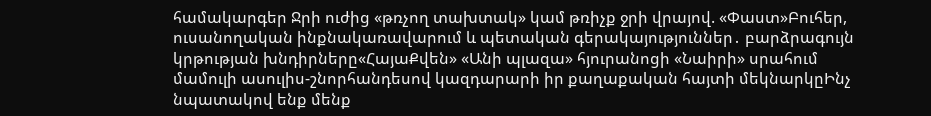համակարգեր Ջրի ուժից «թռչող տախտակ» կամ թռիչք ջրի վրայով. «Փաստ»Բուհեր, ուսանողական ինքնակառավարում և պետական գերակայություններ․ բարձրագույն կրթության խնդիրները«ՀայաՔվեն» «Անի պլազա» հյուրանոցի «Նաիրի» սրահում մամուլի ասուլիս-շնորհանդեսով կազդարարի իր քաղաքական հայտի մեկնարկըԻնչ նպատակով ենք մենք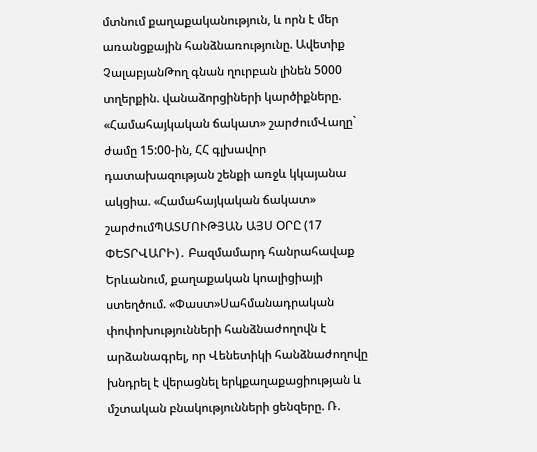մտնում քաղաքականություն, և որն է մեր առանցքային հանձնառությունը. Ավետիք ՉալաբյանԹող գնան ղուրբան լինեն 5000 տղերքին. վանաձորցիների կարծիքները. «Համահայկական ճակատ» շարժումՎաղը` ժամը 15:00-ին, ՀՀ գլխավոր դատախազության շենքի առջև կկայանա ակցիա. «Համահայկական ճակատ» շարժումՊԱՏՄՈՒԹՅԱՆ ԱՅՍ ՕՐԸ (17 ՓԵՏՐՎԱՐԻ)․ Բազմամարդ հանրահավաք Երևանում, քաղաքական կոալիցիայի ստեղծում. «Փաստ»Սահմանադրական փոփոխությունների հանձնաժողովն է արձանագրել, որ Վենետիկի հանձնաժողովը խնդրել է վերացնել երկքաղաքացիության և մշտական բնակությունների ցենզերը. Ռ.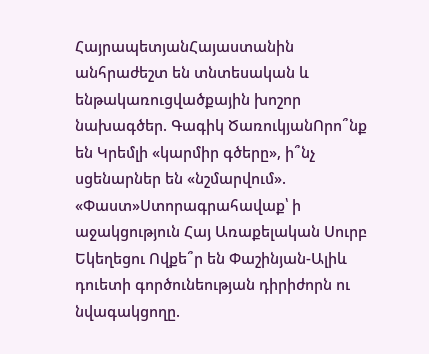ՀայրապետյանՀայաստանին անհրաժեշտ են տնտեսական և ենթակառուցվածքային խոշոր նախագծեր. Գագիկ ԾառուկյանՈրո՞նք են Կրեմլի «կարմիր գծերը», ի՞նչ սցենարներ են «նշմարվում». «Փաստ»Ստորագրահավաք՝ ի աջակցություն Հայ Առաքելական Սուրբ Եկեղեցու Ովքե՞ր են Փաշինյան-Ալիև դուետի գործունեության դիրիժորն ու նվագակցողը.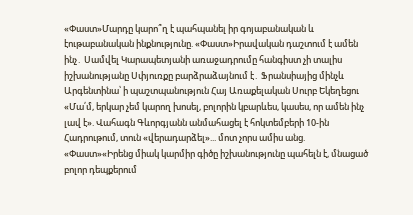«Փաստ»Մարդը կարո՞ղ է պահպանել իր գոյաբանական և էութաբանական ինքնությունը. «Փաստ»Իրավական դաշտում է ամեն ինչ․ Սամվել Կարապետյանի առաջադրումը հանգիստ չի տալիս իշխանությանը Սփյուռքը բարձրաձայնում է․ Ֆրանսիայից մինչև Արգենտինա՝ ի պաշտպանություն Հայ Առաքելական Սուրբ Եկեղեցու «Մա՛մ, երկար չեմ կարող խոսել, բոլորին կբարևես, կասես, որ ամեն ինչ լավ է». Վահագն Գևորգյանն անմահացել է հոկտեմբերի 10-ին Հադրութում, տուն «վերադարձել»... մոտ չորս ամիս անց. «Փաստ»«Իրենց միակ կարմիր գիծը իշխանությունը պահելն է, մնացած բոլոր դեպքերում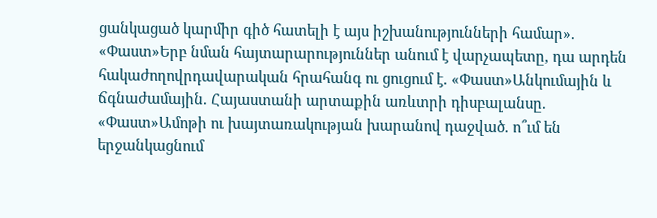ցանկացած կարմիր գիծ հատելի է այս իշխանությունների համար». «Փաստ»Երբ նման հայտարարություններ անում է վարչապետը, դա արդեն հակաժողովրդավարական հրահանգ ու ցուցում է. «Փաստ»Անկումային և ճգնաժամային. Հայաստանի արտաքին առևտրի դիսբալանսը. «Փաստ»Ամոթի ու խայտառակության խարանով դաջված. ո՞ւմ են երջանկացնում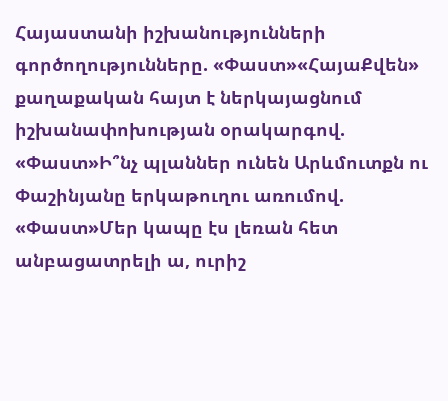Հայաստանի իշխանությունների գործողությունները. «Փաստ»«ՀայաՔվեն» քաղաքական հայտ է ներկայացնում իշխանափոխության օրակարգով. «Փաստ»Ի՞նչ պլաններ ունեն Արևմուտքն ու Փաշինյանը երկաթուղու առումով. «Փաստ»Մեր կապը էս լեռան հետ անբացատրելի ա, ուրիշ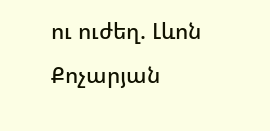ու ուժեղ. Լևոն Քոչարյան